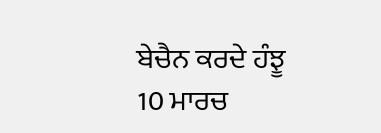ਬੇਚੈਨ ਕਰਦੇ ਹੰਝੂ
10 ਮਾਰਚ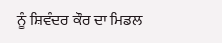ਨੂੰ ਸ਼ਿਵੰਦਰ ਕੌਰ ਦਾ ਮਿਡਲ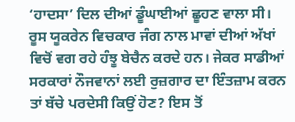‘ਹਾਦਸਾ’ ਦਿਲ ਦੀਆਂ ਡੂੰਘਾਈਆਂ ਛੂਹਣ ਵਾਲਾ ਸੀ। ਰੂਸ ਯੂਕਰੇਨ ਵਿਚਕਾਰ ਜੰਗ ਨਾਲ ਮਾਵਾਂ ਦੀਆਂ ਅੱਖਾਂ ਵਿਚੋਂ ਵਗ ਰਹੇ ਹੰਝੂ ਬੇਚੈਨ ਕਰਦੇ ਹਨ। ਜੇਕਰ ਸਾਡੀਆਂ ਸਰਕਾਰਾਂ ਨੌਜਵਾਨਾਂ ਲਈ ਰੁਜ਼ਗਾਰ ਦਾ ਇੰਤਜ਼ਾਮ ਕਰਨ ਤਾਂ ਬੱਚੇ ਪਰਦੇਸੀ ਕਿਉਂ ਹੋਣ? ਇਸ ਤੋਂ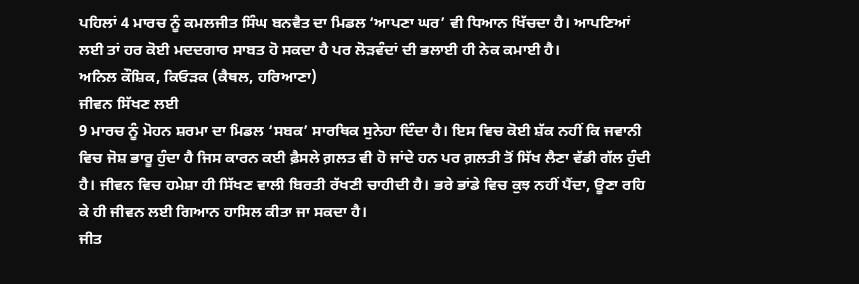ਪਹਿਲਾਂ 4 ਮਾਰਚ ਨੂੰ ਕਮਲਜੀਤ ਸਿੰਘ ਬਨਵੈਤ ਦਾ ਮਿਡਲ ‘ਆਪਣਾ ਘਰ’ ਵੀ ਧਿਆਨ ਖਿੱਚਦਾ ਹੈ। ਆਪਣਿਆਂ ਲਈ ਤਾਂ ਹਰ ਕੋਈ ਮਦਦਗਾਰ ਸਾਬਤ ਹੋ ਸਕਦਾ ਹੈ ਪਰ ਲੋੜਵੰਦਾਂ ਦੀ ਭਲਾਈ ਹੀ ਨੇਕ ਕਮਾਈ ਹੈ।
ਅਨਿਲ ਕੌਸ਼ਿਕ, ਕਿਓੜਕ (ਕੈਥਲ, ਹਰਿਆਣਾ)
ਜੀਵਨ ਸਿੱਖਣ ਲਈ
9 ਮਾਰਚ ਨੂੰ ਮੋਹਨ ਸ਼ਰਮਾ ਦਾ ਮਿਡਲ ‘ਸਬਕ’ ਸਾਰਥਿਕ ਸੁਨੇਹਾ ਦਿੰਦਾ ਹੈ। ਇਸ ਵਿਚ ਕੋਈ ਸ਼ੱਕ ਨਹੀਂ ਕਿ ਜਵਾਨੀ ਵਿਚ ਜੋਸ਼ ਭਾਰੂ ਹੁੰਦਾ ਹੈ ਜਿਸ ਕਾਰਨ ਕਈ ਫ਼ੈਸਲੇ ਗ਼ਲਤ ਵੀ ਹੋ ਜਾਂਦੇ ਹਨ ਪਰ ਗ਼ਲਤੀ ਤੋਂ ਸਿੱਖ ਲੈਣਾ ਵੱਡੀ ਗੱਲ ਹੁੰਦੀ ਹੈ। ਜੀਵਨ ਵਿਚ ਹਮੇਸ਼ਾ ਹੀ ਸਿੱਖਣ ਵਾਲੀ ਬਿਰਤੀ ਰੱਖਣੀ ਚਾਹੀਦੀ ਹੈ। ਭਰੇ ਭਾਂਡੇ ਵਿਚ ਕੁਝ ਨਹੀਂ ਪੈਂਦਾ, ਊਣਾ ਰਹਿ ਕੇ ਹੀ ਜੀਵਨ ਲਈ ਗਿਆਨ ਹਾਸਿਲ ਕੀਤਾ ਜਾ ਸਕਦਾ ਹੈ।
ਜੀਤ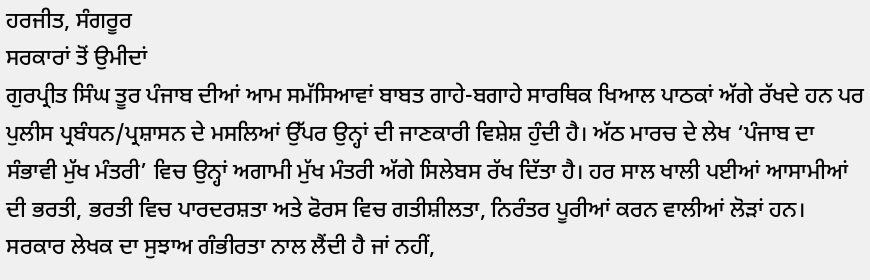ਹਰਜੀਤ, ਸੰਗਰੂਰ
ਸਰਕਾਰਾਂ ਤੋਂ ਉਮੀਦਾਂ
ਗੁਰਪ੍ਰੀਤ ਸਿੰਘ ਤੂਰ ਪੰਜਾਬ ਦੀਆਂ ਆਮ ਸਮੱਸਿਆਵਾਂ ਬਾਬਤ ਗਾਹੇ-ਬਗਾਹੇ ਸਾਰਥਿਕ ਖਿਆਲ ਪਾਠਕਾਂ ਅੱਗੇ ਰੱਖਦੇ ਹਨ ਪਰ ਪੁਲੀਸ ਪ੍ਰਬੰਧਨ/ਪ੍ਰਸ਼ਾਸਨ ਦੇ ਮਸਲਿਆਂ ਉੱਪਰ ਉਨ੍ਹਾਂ ਦੀ ਜਾਣਕਾਰੀ ਵਿਸ਼ੇਸ਼ ਹੁੰਦੀ ਹੈ। ਅੱਠ ਮਾਰਚ ਦੇ ਲੇਖ ‘ਪੰਜਾਬ ਦਾ ਸੰਭਾਵੀ ਮੁੱਖ ਮੰਤਰੀ’ ਵਿਚ ਉਨ੍ਹਾਂ ਅਗਾਮੀ ਮੁੱਖ ਮੰਤਰੀ ਅੱਗੇ ਸਿਲੇਬਸ ਰੱਖ ਦਿੱਤਾ ਹੈ। ਹਰ ਸਾਲ ਖਾਲੀ ਪਈਆਂ ਆਸਾਮੀਆਂ ਦੀ ਭਰਤੀ, ਭਰਤੀ ਵਿਚ ਪਾਰਦਰਸ਼ਤਾ ਅਤੇ ਫੋਰਸ ਵਿਚ ਗਤੀਸ਼ੀਲਤਾ, ਨਿਰੰਤਰ ਪੂਰੀਆਂ ਕਰਨ ਵਾਲੀਆਂ ਲੋੜਾਂ ਹਨ। ਸਰਕਾਰ ਲੇਖਕ ਦਾ ਸੁਝਾਅ ਗੰਭੀਰਤਾ ਨਾਲ ਲੈਂਦੀ ਹੈ ਜਾਂ ਨਹੀਂ,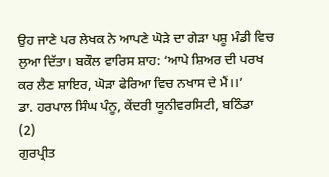ਉਹ ਜਾਣੇ ਪਰ ਲੇਖਕ ਨੇ ਆਪਣੇ ਘੋੜੇ ਦਾ ਗੇੜਾ ਪਸ਼ੂ ਮੰਡੀ ਵਿਚ ਲੁਆ ਦਿੱਤਾ। ਬਕੌਲ ਵਾਰਿਸ ਸ਼ਾਹ: ‘ਆਪੇ ਸ਼ਿਅਰ ਦੀ ਪਰਖ ਕਰ ਲੈਣ ਸ਼ਾਇਰ, ਘੋੜਾ ਫੇਰਿਆ ਵਿਚ ਨਖਾਸ ਦੇ ਮੈਂ।।’
ਡਾ. ਹਰਪਾਲ ਸਿੰਘ ਪੰਨੂ, ਕੇਂਦਰੀ ਯੂਨੀਵਰਸਿਟੀ, ਬਠਿੰਡਾ
(2)
ਗੁਰਪ੍ਰੀਤ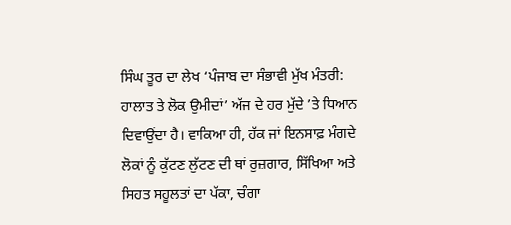ਸਿੰਘ ਤੂਰ ਦਾ ਲੇਖ ‘ਪੰਜਾਬ ਦਾ ਸੰਭਾਵੀ ਮੁੱਖ ਮੰਤਰੀ: ਹਾਲਾਤ ਤੇ ਲੋਕ ਉਮੀਦਾਂ’ ਅੱਜ ਦੇ ਹਰ ਮੁੱਦੇ ’ਤੇ ਧਿਆਨ ਦਿਵਾਉਂਦਾ ਹੈ। ਵਾਕਿਆ ਹੀ, ਹੱਕ ਜਾਂ ਇਨਸਾਫ਼ ਮੰਗਦੇ ਲੋਕਾਂ ਨੂੰ ਕੁੱਟਣ ਲੁੱਟਣ ਦੀ ਥਾਂ ਰੁਜ਼ਗਾਰ, ਸਿੱਖਿਆ ਅਤੇ ਸਿਹਤ ਸਹੂਲਤਾਂ ਦਾ ਪੱਕਾ, ਚੰਗਾ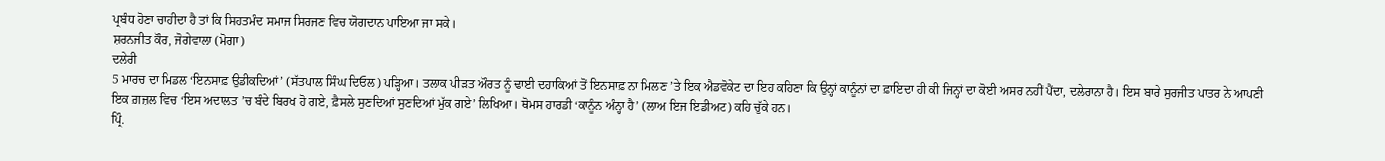ਪ੍ਰਬੰਧ ਹੋਣਾ ਚਾਹੀਦਾ ਹੈ ਤਾਂ ਕਿ ਸਿਹਤਮੰਦ ਸਮਾਜ ਸਿਰਜਣ ਵਿਚ ਯੋਗਦਾਨ ਪਾਇਆ ਜਾ ਸਕੇ।
ਸ਼ਰਨਜੀਤ ਕੌਰ, ਜੋਗੇਵਾਲਾ (ਮੋਗਾ)
ਦਲੇਰੀ
5 ਮਾਰਚ ਦਾ ਮਿਡਲ ‘ਇਨਸਾਫ਼ ਉਡੀਕਦਿਆਂ’ (ਸੱਤਪਾਲ ਸਿੰਘ ਦਿਓਲ) ਪੜ੍ਹਿਆ। ਤਲਾਕ ਪੀੜਤ ਔਰਤ ਨੂੰ ਢਾਈ ਦਹਾਕਿਆਂ ਤੋਂ ਇਨਸਾਫ਼ ਨਾ ਮਿਲਣ ’ਤੇ ਇਕ ਐਡਵੋਕੇਟ ਦਾ ਇਹ ਕਹਿਣਾ ਕਿ ਉਨ੍ਹਾਂ ਕਾਨੂੰਨਾਂ ਦਾ ਫ਼ਾਇਦਾ ਹੀ ਕੀ ਜਿਨ੍ਹਾਂ ਦਾ ਕੋਈ ਅਸਰ ਨਹੀਂ ਪੈਂਦਾ, ਦਲੇਰਾਨਾ ਹੈ। ਇਸ ਬਾਰੇ ਸੁਰਜੀਤ ਪਾਤਰ ਨੇ ਆਪਣੀ ਇਕ ਗ਼ਜ਼ਲ ਵਿਚ ‘ਇਸ ਅਦਾਲਤ ’ਚ ਬੰਦੇ ਬਿਰਖ ਹੋ ਗਏ, ਫ਼ੈਸਲੇ ਸੁਣਦਿਆਂ ਸੁਣਦਿਆਂ ਮੁੱਕ ਗਏ’ ਲਿਖਿਆ। ਥੋਮਸ ਹਾਰਡੀ ‘ਕਾਨੂੰਨ ਅੰਨ੍ਹਾ ਹੈ’ (ਲਾਅ ਇਜ ਇਡੀਅਟ) ਕਹਿ ਚੁੱਕੇ ਹਨ।
ਪ੍ਰਿੰ.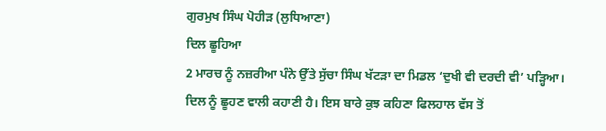ਗੁਰਮੁਖ ਸਿੰਘ ਪੋਹੀੜ (ਲੁਧਿਆਣਾ)
ਦਿਲ ਛੂਹਿਆ
2 ਮਾਰਚ ਨੂੰ ਨਜ਼ਰੀਆ ਪੰਨੇ ਉੱਤੇ ਸੁੱਚਾ ਸਿੰਘ ਖੱਟੜਾ ਦਾ ਮਿਡਲ ‘ਦੁਖੀ ਵੀ ਦਰਦੀ ਵੀ’ ਪੜ੍ਹਿਆ। ਦਿਲ ਨੂੰ ਛੂਹਣ ਵਾਲੀ ਕਹਾਣੀ ਹੈ। ਇਸ ਬਾਰੇ ਕੁਝ ਕਹਿਣਾ ਫਿਲਹਾਲ ਵੱਸ ਤੋਂ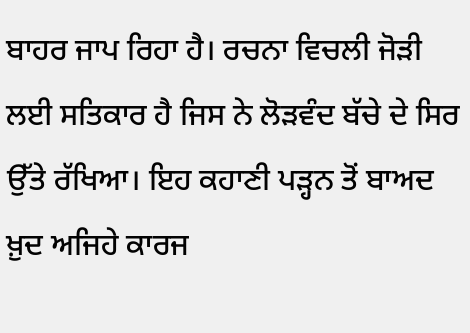ਬਾਹਰ ਜਾਪ ਰਿਹਾ ਹੈ। ਰਚਨਾ ਵਿਚਲੀ ਜੋੜੀ ਲਈ ਸਤਿਕਾਰ ਹੈ ਜਿਸ ਨੇ ਲੋੜਵੰਦ ਬੱਚੇ ਦੇ ਸਿਰ ਉੱਤੇ ਰੱਖਿਆ। ਇਹ ਕਹਾਣੀ ਪੜ੍ਹਨ ਤੋਂ ਬਾਅਦ ਖ਼ੁਦ ਅਜਿਹੇ ਕਾਰਜ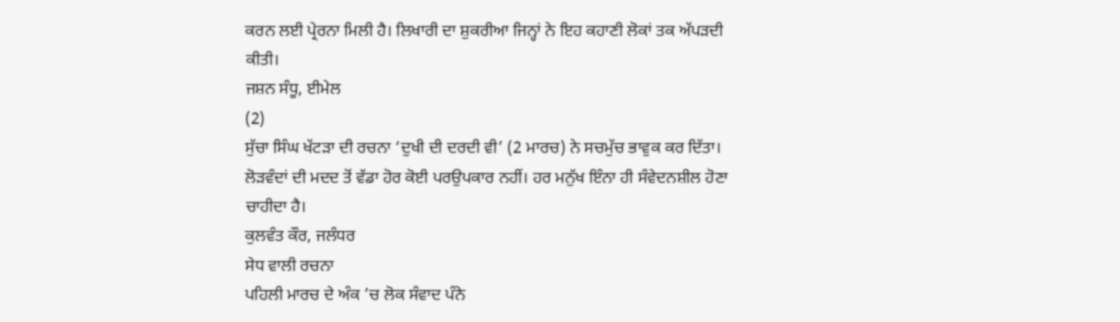ਕਰਨ ਲਈ ਪ੍ਰੇਰਨਾ ਮਿਲੀ ਹੈ। ਲਿਖਾਰੀ ਦਾ ਸ਼ੁਕਰੀਆ ਜਿਨ੍ਹਾਂ ਨੇ ਇਹ ਕਹਾਣੀ ਲੋਕਾਂ ਤਕ ਅੱਪੜਦੀ ਕੀਤੀ।
ਜਸ਼ਨ ਸੰਧੂ, ਈਮੇਲ
(2)
ਸੁੱਚਾ ਸਿੰਘ ਖੱਟੜਾ ਦੀ ਰਚਨਾ ‘ਦੁਖੀ ਦੀ ਦਰਦੀ ਵੀ’ (2 ਮਾਰਚ) ਨੇ ਸਚਮੁੱਚ ਭਾਵੁਕ ਕਰ ਦਿੱਤਾ। ਲੋੜਵੰਦਾਂ ਦੀ ਮਦਦ ਤੋਂ ਵੱਡਾ ਹੋਰ ਕੋਈ ਪਰਉਪਕਾਰ ਨਹੀਂ। ਹਰ ਮਨੁੱਖ ਇੰਨਾ ਹੀ ਸੰਵੇਦਨਸ਼ੀਲ ਹੋਣਾ ਚਾਹੀਦਾ ਹੈ।
ਕੁਲਵੰਤ ਕੌਰ, ਜਲੰਧਰ
ਸੇਧ ਵਾਲੀ ਰਚਨਾ
ਪਹਿਲੀ ਮਾਰਚ ਦੇ ਅੰਕ ’ਚ ਲੋਕ ਸੰਵਾਦ ਪੰਨੇ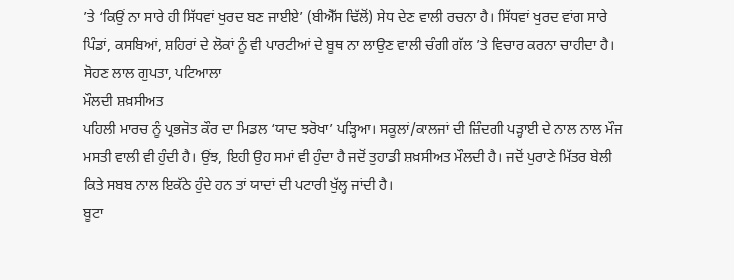’ਤੇ ‘ਕਿਉਂ ਨਾ ਸਾਰੇ ਹੀ ਸਿੱਧਵਾਂ ਖੁਰਦ ਬਣ ਜਾਈਏ’ (ਬੀਐੱਸ ਢਿੱਲੋਂ) ਸੇਧ ਦੇਣ ਵਾਲੀ ਰਚਨਾ ਹੈ। ਸਿੱਧਵਾਂ ਖੁਰਦ ਵਾਂਗ ਸਾਰੇ ਪਿੰਡਾਂ, ਕਸਬਿਆਂ, ਸ਼ਹਿਰਾਂ ਦੇ ਲੋਕਾਂ ਨੂੰ ਵੀ ਪਾਰਟੀਆਂ ਦੇ ਬੂਥ ਨਾ ਲਾਉਣ ਵਾਲੀ ਚੰਗੀ ਗੱਲ ’ਤੇ ਵਿਚਾਰ ਕਰਨਾ ਚਾਹੀਦਾ ਹੈ।
ਸੋਹਣ ਲਾਲ ਗੁਪਤਾ, ਪਟਿਆਲਾ
ਮੌਲਦੀ ਸ਼ਖ਼ਸੀਅਤ
ਪਹਿਲੀ ਮਾਰਚ ਨੂੰ ਪ੍ਰਭਜੋਤ ਕੌਰ ਦਾ ਮਿਡਲ ‘ਯਾਦ ਝਰੋਖਾ’ ਪੜ੍ਹਿਆ। ਸਕੂਲਾਂ/ਕਾਲਜਾਂ ਦੀ ਜ਼ਿੰਦਗੀ ਪੜ੍ਹਾਈ ਦੇ ਨਾਲ ਨਾਲ ਮੌਜ ਮਸਤੀ ਵਾਲੀ ਵੀ ਹੁੰਦੀ ਹੈ। ਉਂਝ, ਇਹੀ ਉਹ ਸਮਾਂ ਵੀ ਹੁੰਦਾ ਹੈ ਜਦੋਂ ਤੁਹਾਡੀ ਸ਼ਖ਼ਸੀਅਤ ਮੌਲਦੀ ਹੈ। ਜਦੋਂ ਪੁਰਾਣੇ ਮਿੱਤਰ ਬੇਲੀ ਕਿਤੇ ਸਬਬ ਨਾਲ ਇਕੱਠੇ ਹੁੰਦੇ ਹਨ ਤਾਂ ਯਾਦਾਂ ਦੀ ਪਟਾਰੀ ਖੁੱਲ੍ਹ ਜਾਂਦੀ ਹੈ।
ਬੂਟਾ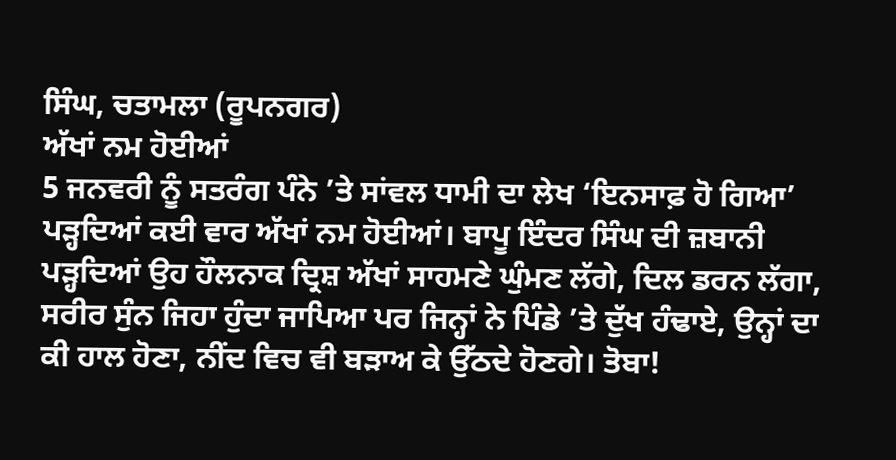ਸਿੰਘ, ਚਤਾਮਲਾ (ਰੂਪਨਗਰ)
ਅੱਖਾਂ ਨਮ ਹੋਈਆਂ
5 ਜਨਵਰੀ ਨੂੰ ਸਤਰੰਗ ਪੰਨੇ ’ਤੇ ਸਾਂਵਲ ਧਾਮੀ ਦਾ ਲੇਖ ‘ਇਨਸਾਫ਼ ਹੋ ਗਿਆ’ ਪੜ੍ਹਦਿਆਂ ਕਈ ਵਾਰ ਅੱਖਾਂ ਨਮ ਹੋਈਆਂ। ਬਾਪੂ ਇੰਦਰ ਸਿੰਘ ਦੀ ਜ਼ਬਾਨੀ ਪੜ੍ਹਦਿਆਂ ਉਹ ਹੌਲਨਾਕ ਦ੍ਰਿਸ਼ ਅੱਖਾਂ ਸਾਹਮਣੇ ਘੁੰਮਣ ਲੱਗੇ, ਦਿਲ ਡਰਨ ਲੱਗਾ, ਸਰੀਰ ਸੁੰਨ ਜਿਹਾ ਹੁੰਦਾ ਜਾਪਿਆ ਪਰ ਜਿਨ੍ਹਾਂ ਨੇ ਪਿੰਡੇ ’ਤੇ ਦੁੱਖ ਹੰਢਾਏ, ਉਨ੍ਹਾਂ ਦਾ ਕੀ ਹਾਲ ਹੋਣਾ, ਨੀਂਦ ਵਿਚ ਵੀ ਬੜਾਅ ਕੇ ਉੱਠਦੇ ਹੋਣਗੇ। ਤੋਬਾ!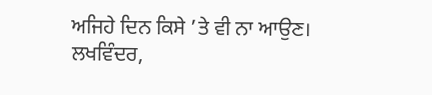ਅਜਿਹੇ ਦਿਨ ਕਿਸੇ ’ਤੇ ਵੀ ਨਾ ਆਉਣ।
ਲਖਵਿੰਦਰ,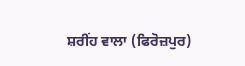ਸ਼ਰੀਂਹ ਵਾਲਾ (ਫਿਰੋਜ਼ਪੁਰ)